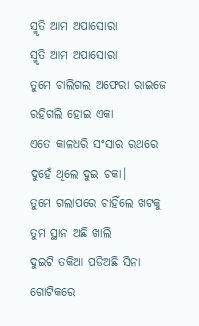ସ୍ମୃତି ଆମ ଅପାସୋରା
ସ୍ମୃତି ଆମ ଅପାସୋରା
ତୁମେ ଚାଲିଗଲ ଅଫେରା ରାଇଜେ
ରହିଗଲି ହୋଇ ଏକା
ଏତେ କାଳଧରି ସଂସାର ରଥରେ
ଦୁହେଁ ଥିଲେ ଦୁଇ ଚକା।
ତୁମେ ଗଲାପରେ ଚାହିଁଲେ ଖଟକୁ
ତୁମ ସ୍ଥାନ ଅଛି ଖାଲି
ଦୁଇଟି ତକିଆ ପଡିଅଛି ସିନା
ଗୋଟିକରେ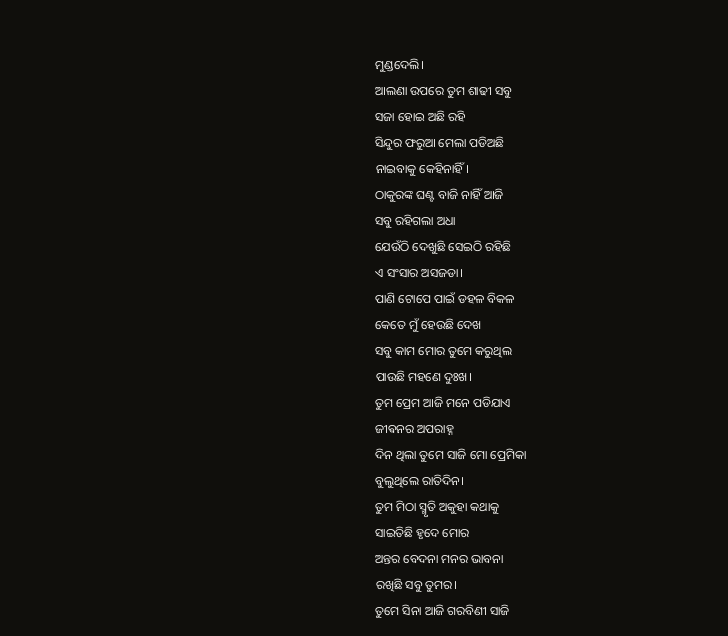ମୁଣ୍ଡଦେଲି।
ଆଲଣା ଉପରେ ତୁମ ଶାଢୀ ସବୁ
ସଜା ହୋଇ ଅଛି ରହି
ସିନ୍ଦୁର ଫରୁଆ ମେଲା ପଡିଅଛି
ନାଇବାକୁ କେହିନାହିଁ।
ଠାକୁରଙ୍କ ଘଣ୍ଟ ବାଜି ନାହିଁ ଆଜି
ସବୁ ରହିଗଲା ଅଧା
ଯେଉଁଠି ଦେଖୁଛି ସେଇଠି ରହିଛି
ଏ ସଂସାର ଅସଜଡା।
ପାଣି ଟୋପେ ପାଇଁ ଡହଳ ବିକଳ
କେତେ ମୁଁ ହେଉଛି ଦେଖ
ସବୁ କାମ ମୋର ତୁମେ କରୁଥିଲ
ପାଉଛି ମହଣେ ଦୁଃଖ।
ତୁମ ପ୍ରେମ ଆଜି ମନେ ପଡିଯାଏ
ଜୀଵନର ଅପରାହ୍ନ
ଦିନ ଥିଲା ତୁମେ ସାଜି ମୋ ପ୍ରେମିକା
ବୁଲୁଥିଲେ ରାତିଦିନ।
ତୁମ ମିଠା ସ୍ମୃତି ଅକୁହା କଥାକୁ
ସାଇତିଛି ହୃଦେ ମୋର
ଅନ୍ତର ବେଦନା ମନର ଭାବନା
ରଖିଛି ସବୁ ତୁମର।
ତୁମେ ସିନା ଆଜି ଗରବିଣୀ ସାଜି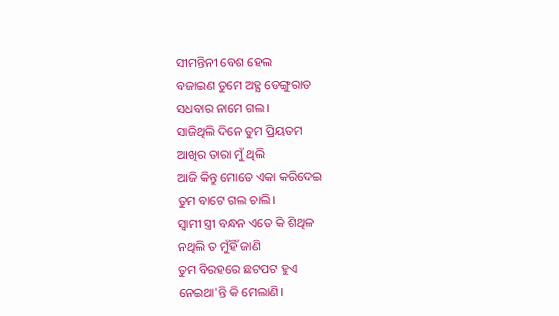ସୀମନ୍ତିନୀ ବେଶ ହେଲ
ବଜାଇଣ ତୁମେ ଅହ୍ଯ ଡେଙ୍ଗୁରାତ
ସଧବାର ନାମେ ଗଲ।
ସାଜିଥିଲି ଦିନେ ତୁମ ପ୍ରିୟତମ
ଆଖିର ତାରା ମୁଁ ଥିଲି
ଆଜି କିନ୍ତୁ ମୋତେ ଏକା କରିଦେଇ
ତୁମ ବାଟେ ଗଲ ଚାଲି।
ସ୍ବାମୀ ସ୍ତ୍ରୀ ବନ୍ଧନ ଏତେ କି ଶିଥିଳ
ନଥିଲି ତ ମୁଁହିଁ ଜାଣି
ତୁମ ବିରହରେ ଛଟପଟ ହୁଏ
ନେଇଥା'ନ୍ତି କି ମେଲାଣି।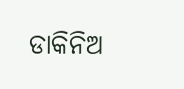ଡାକିନିଅ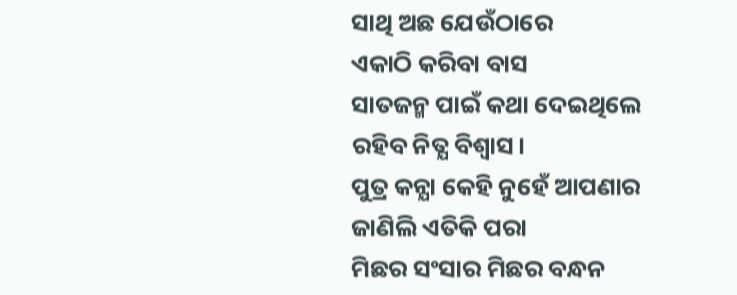ସାଥି ଅଛ ଯେଉଁଠାରେ
ଏକାଠି କରିବା ବାସ
ସାତଜନ୍ମ ପାଇଁ କଥା ଦେଇଥିଲେ
ରହିବ ନିତ୍ଯ ବିଶ୍ବାସ।
ପୁତ୍ର କନ୍ଯା କେହି ନୁହେଁ ଆପଣାର
ଜାଣିଲି ଏତିକି ପରା
ମିଛର ସଂସାର ମିଛର ବନ୍ଧନ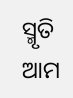ସ୍ମୃତି ଆମ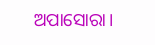ଅପାସୋରା।